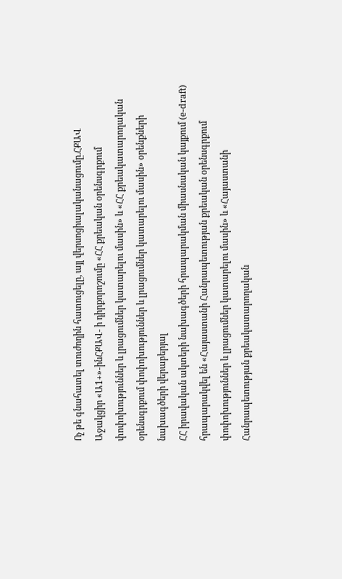Ոչ թե գնահատել տուժողին հատուցելը, այլ վերսոցիալականացումը.ՀՔԱՎ
Աջակցիր «Ա1+»-ինՀՔԱՎ- ի դիրքորոշումը «ՀՀ քրեական օրենսգրքում փոփոխություններ և լրացումներ կատարելու մասին» և «ՀՀ քրեակատարողական օրենսգրքում փոփոխություններ և լրացումներ կատարելու մասին» օրենքների նախագծերի վերաբերյալ
ՀՀ իրավական ակտերի նախագծերի հրապարակման միասնական կայքում (e-draft) հրապարակվել են «Հայաստանի Հանրապետության քրեական օրենսգրքում փոփոխություններ և լրացումներ կատարելու մասին» և «Հայաստանի Հանրապետության քրեակատարողական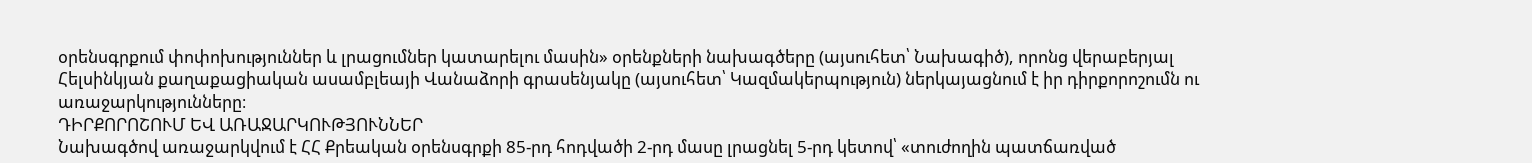օրենսգրքում փոփոխություններ և լրացումներ կատարելու մասին» օրենքների նախագծերը (այսուհետ՝ Նախագիծ), որոնց վերաբերյալ Հելսինկյան քաղաքացիական ասամբլեայի Վանաձորի գրասենյակը (այսուհետ՝ Կազմակերպություն) ներկայացնում է իր դիրքորոշումն ու առաջարկությունները։
ԴԻՐՔՈՐՈՇՈՒՄ ԵՎ ԱՌԱՋԱՐԿՈՒԹՅՈՒՆՆԵՐ
Նախագծով առաջարկվում է ՀՀ Քրեական օրենսգրքի 85-րդ հոդվածի 2-րդ մասը լրացնել 5-րդ կետով՝ «տուժողին պատճառված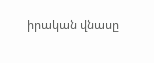իրական վնասը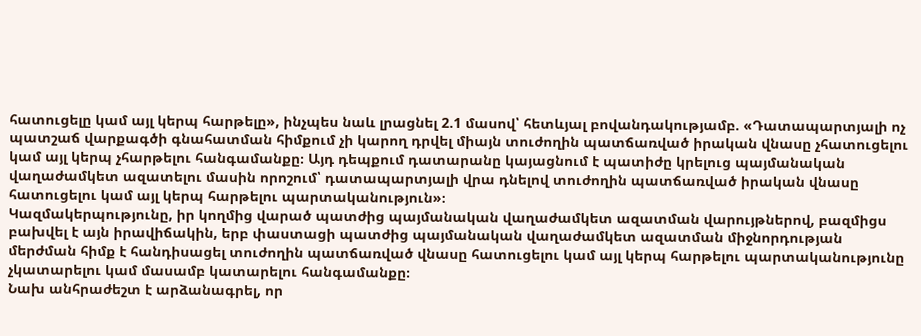հատուցելը կամ այլ կերպ հարթելը», ինչպես նաև լրացնել 2.1 մասով՝ հետևյալ բովանդակությամբ. «Դատապարտյալի ոչ պատշաճ վարքագծի գնահատման հիմքում չի կարող դրվել միայն տուժողին պատճառված իրական վնասը չհատուցելու կամ այլ կերպ չհարթելու հանգամանքը։ Այդ դեպքում դատարանը կայացնում է պատիժը կրելուց պայմանական վաղաժամկետ ազատելու մասին որոշում՝ դատապարտյալի վրա դնելով տուժողին պատճառված իրական վնասը հատուցելու կամ այլ կերպ հարթելու պարտականություն»։
Կազմակերպությունը, իր կողմից վարած պատժից պայմանական վաղաժամկետ ազատման վարույթներով, բազմիցս բախվել է այն իրավիճակին, երբ փաստացի պատժից պայմանական վաղաժամկետ ազատման միջնորդության մերժման հիմք է հանդիսացել տուժողին պատճառված վնասը հատուցելու կամ այլ կերպ հարթելու պարտականությունը չկատարելու կամ մասամբ կատարելու հանգամանքը։
Նախ անհրաժեշտ է արձանագրել, որ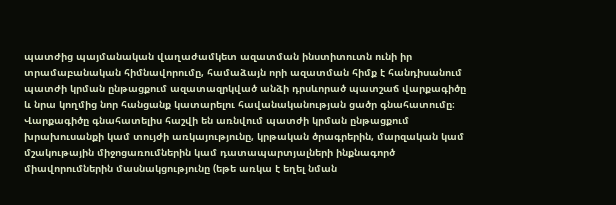պատժից պայմանական վաղաժամկետ ազատման ինստիտուտն ունի իր տրամաբանական հիմնավորումը, համաձայն որի ազատման հիմք է հանդիսանում պատժի կրման ընթացքում ազատազրկված անձի դրսևորած պատշաճ վարքագիծը և նրա կողմից նոր հանցանք կատարելու հավանականության ցածր գնահատումը։
Վարքագիծը գնահատելիս հաշվի են առնվում պատժի կրման ընթացքում խրախուսանքի կամ տույժի առկայությունը, կրթական ծրագրերին, մարզական կամ մշակութային միջոցառումներին կամ դատապարտյալների ինքնագործ միավորումներին մասնակցությունը (եթե առկա է եղել նման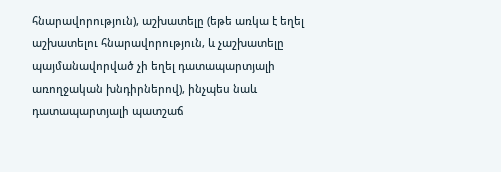հնարավորություն), աշխատելը (եթե առկա է եղել աշխատելու հնարավորություն, և չաշխատելը պայմանավորված չի եղել դատապարտյալի առողջական խնդիրներով), ինչպես նաև դատապարտյալի պատշաճ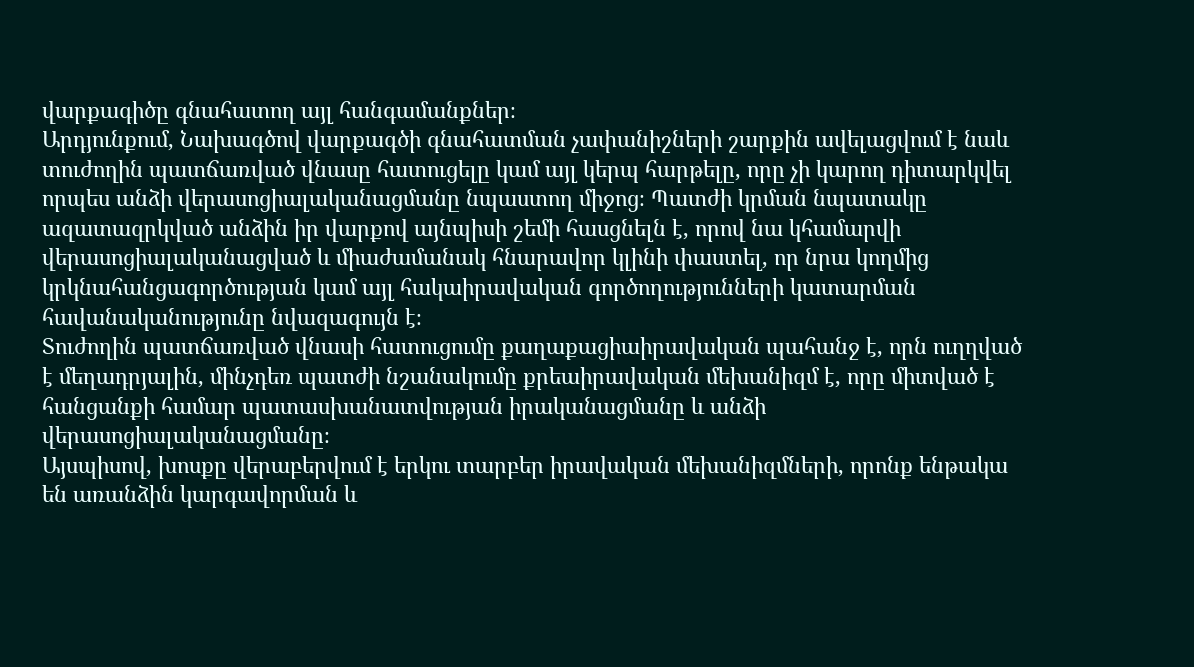վարքագիծը գնահատող այլ հանգամանքներ։
Արդյունքում, Նախագծով վարքագծի գնահատման չափանիշների շարքին ավելացվում է նաև տուժողին պատճառված վնասը հատուցելը կամ այլ կերպ հարթելը, որը չի կարող դիտարկվել որպես անձի վերասոցիալականացմանը նպաստող միջոց։ Պատժի կրման նպատակը ազատազրկված անձին իր վարքով այնպիսի շեմի հասցնելն է, որով նա կհամարվի վերասոցիալականացված և միաժամանակ հնարավոր կլինի փաստել, որ նրա կողմից կրկնահանցագործության կամ այլ հակաիրավական գործողությունների կատարման հավանականությունը նվազագույն է։
Տուժողին պատճառված վնասի հատուցումը քաղաքացիաիրավական պահանջ է, որն ուղղված է մեղադրյալին, մինչդեռ պատժի նշանակումը քրեաիրավական մեխանիզմ է, որը միտված է հանցանքի համար պատասխանատվության իրականացմանը և անձի վերասոցիալականացմանը։
Այսպիսով, խոսքը վերաբերվում է երկու տարբեր իրավական մեխանիզմների, որոնք ենթակա են առանձին կարգավորման և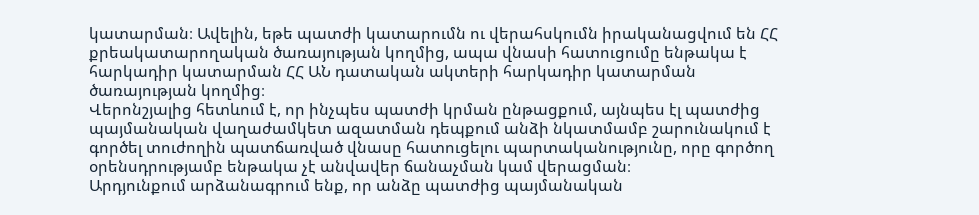կատարման։ Ավելին, եթե պատժի կատարումն ու վերահսկումն իրականացվում են ՀՀ քրեակատարողական ծառայության կողմից, ապա վնասի հատուցումը ենթակա է հարկադիր կատարման ՀՀ ԱՆ դատական ակտերի հարկադիր կատարման ծառայության կողմից։
Վերոնշյալից հետևում է, որ ինչպես պատժի կրման ընթացքում, այնպես էլ պատժից պայմանական վաղաժամկետ ազատման դեպքում անձի նկատմամբ շարունակում է գործել տուժողին պատճառված վնասը հատուցելու պարտականությունը, որը գործող օրենսդրությամբ ենթակա չէ անվավեր ճանաչման կամ վերացման։
Արդյունքում արձանագրում ենք, որ անձը պատժից պայմանական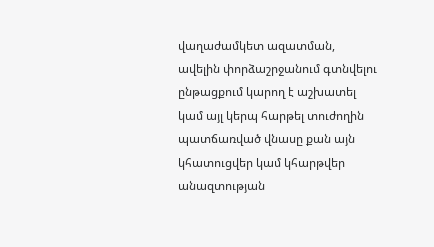վաղաժամկետ ազատման, ավելին փորձաշրջանում գտնվելու ընթացքում կարող է աշխատել կամ այլ կերպ հարթել տուժողին պատճառված վնասը քան այն կհատուցվեր կամ կհարթվեր անազտության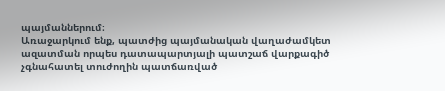պայմաններում։
Առաջարկում ենք, պատժից պայմանական վաղաժամկետ ազատման որպես դատապարտյալի պատշաճ վարքագիծ չգնահատել տուժողին պատճառված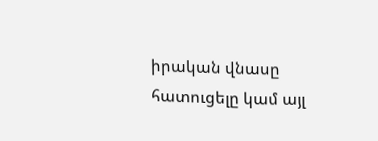իրական վնասը հատուցելը կամ այլ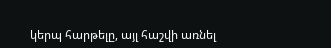կերպ հարթելը, այլ հաշվի առնել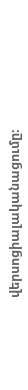վերսոցիալականացումը։